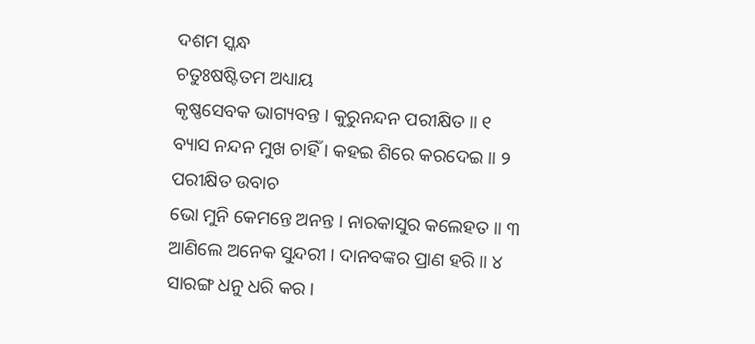ଦଶମ ସ୍କନ୍ଧ
ଚତୁଃଷଷ୍ଟିତମ ଅଧ୍ୟାୟ
କୃଷ୍ଣସେବକ ଭାଗ୍ୟବନ୍ତ । କୁରୁନନ୍ଦନ ପରୀକ୍ଷିତ ॥ ୧
ବ୍ୟାସ ନନ୍ଦନ ମୁଖ ଚାହିଁ । କହଇ ଶିରେ କରଦେଇ ॥ ୨
ପରୀକ୍ଷିତ ଉବାଚ
ଭୋ ମୁନି କେମନ୍ତେ ଅନନ୍ତ । ନାରକାସୁର କଲେହତ ॥ ୩
ଆଣିଲେ ଅନେକ ସୁନ୍ଦରୀ । ଦାନବଙ୍କର ପ୍ରାଣ ହରି ॥ ୪
ସାରଙ୍ଗ ଧନୁ ଧରି କର ।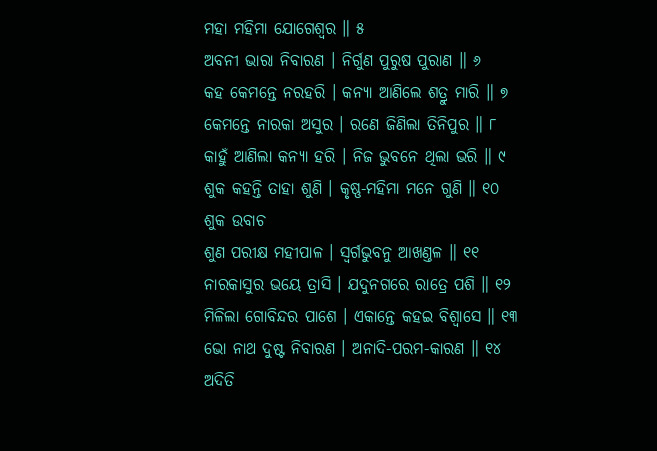ମହା ମହିମା ଯୋଗେଶ୍ୱର ॥ ୫
ଅବନୀ ଭାରା ନିବାରଣ । ନିର୍ଗୁଣ ପୁରୁଷ ପୁରାଣ ॥ ୬
କହ କେମନ୍ତେ ନରହରି । କନ୍ୟା ଆଣିଲେ ଶତ୍ରୁ ମାରି ॥ ୭
କେମନ୍ତେ ନାରକା ଅସୁର । ରଣେ ଜିଣିଲା ତିନିପୁର ॥ ୮
କାହୁଁ ଆଣିଲା କନ୍ୟା ହରି । ନିଜ ଭୁବନେ ଥିଲା ଭରି ॥ ୯
ଶୁକ କହନ୍ତି ତାହା ଶୁଣି । କୃଷ୍ଣ-ମହିମା ମନେ ଗୁଣି ॥ ୧୦
ଶୁକ ଉବାଚ
ଶୁଣ ପରୀକ୍ଷ ମହୀପାଳ । ସ୍ୱର୍ଗଭୁବନୁ ଆଖଣ୍ତଳ ॥ ୧୧
ନାରକାସୁର ଭୟେ ତ୍ରାସି । ଯଦୁନଗରେ ରାତ୍ରେ ପଶି ॥ ୧୨
ମିଳିଲା ଗୋବିନ୍ଦର ପାଶେ । ଏକାନ୍ତେ କହଇ ବିଶ୍ୱାସେ ॥ ୧୩
ଭୋ ନାଥ ଦୁଷ୍ଟ ନିବାରଣ । ଅନାଦି-ପରମ-କାରଣ ॥ ୧୪
ଅଦିତି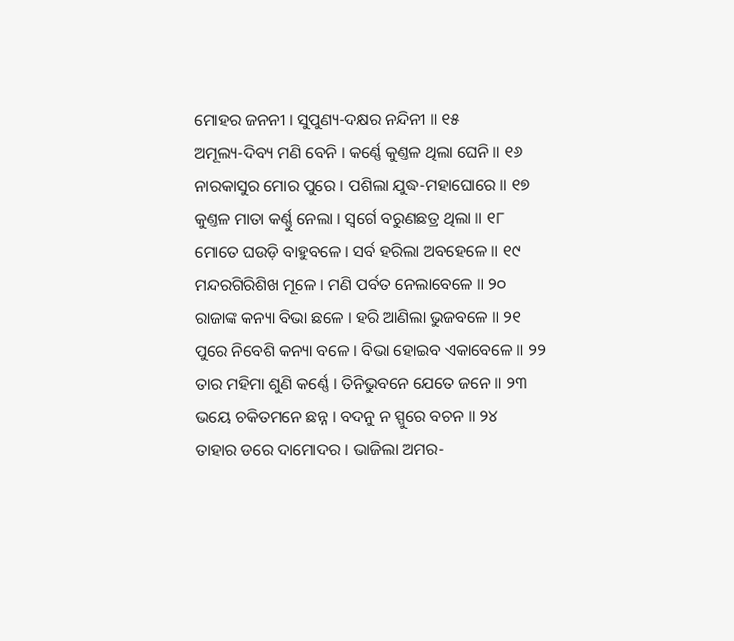ମୋହର ଜନନୀ । ସୁପୁଣ୍ୟ-ଦକ୍ଷର ନନ୍ଦିନୀ ॥ ୧୫
ଅମୂଲ୍ୟ-ଦିବ୍ୟ ମଣି ବେନି । କର୍ଣ୍ଣେ କୁଣ୍ତଳ ଥିଲା ଘେନି ॥ ୧୬
ନାରକାସୁର ମୋର ପୁରେ । ପଶିଲା ଯୁଦ୍ଧ-ମହାଘୋରେ ॥ ୧୭
କୁଣ୍ତଳ ମାତା କର୍ଣ୍ଣୁ ନେଲା । ସ୍ୱର୍ଗେ ବରୁଣଛତ୍ର ଥିଲା ॥ ୧୮
ମୋତେ ଘଉଡ଼ି ବାହୁବଳେ । ସର୍ବ ହରିଲା ଅବହେଳେ ॥ ୧୯
ମନ୍ଦରଗିରିଶିଖ ମୂଳେ । ମଣି ପର୍ବତ ନେଲାବେଳେ ॥ ୨୦
ରାଜାଙ୍କ କନ୍ୟା ବିଭା ଛଳେ । ହରି ଆଣିଲା ଭୁଜବଳେ ॥ ୨୧
ପୁରେ ନିବେଶି କନ୍ୟା ବଳେ । ବିଭା ହୋଇବ ଏକାବେଳେ ॥ ୨୨
ତାର ମହିମା ଶୁଣି କର୍ଣ୍ଣେ । ତିନିଭୁବନେ ଯେତେ ଜନେ ॥ ୨୩
ଭୟେ ଚକିତମନେ ଛନ୍ନ । ବଦନୁ ନ ସ୍ପୁରେ ବଚନ ॥ ୨୪
ତାହାର ଡରେ ଦାମୋଦର । ଭାଜିଲା ଅମର-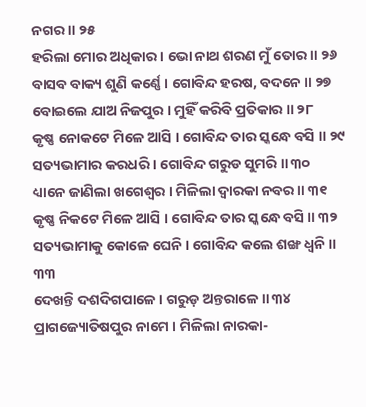ନଗର ॥ ୨୫
ହରିଲା ମୋର ଅଧିକାର । ଭୋ ନାଥ ଶରଣ ମୁଁ ତୋର ॥ ୨୬
ବାସବ ବାକ୍ୟ ଶୁଣି କର୍ଣ୍ଣେ । ଗୋବିନ୍ଦ ହରଷ, ବଦନେ ॥ ୨୭
ବୋଇଲେ ଯାଅ ନିଜପୁର । ମୁହିଁ କରିବି ପ୍ରତିକାର ॥ ୨୮
କୃଷ୍ଣ ନୋକଟେ ମିଳେ ଆସି । ଗୋବିନ୍ଦ ତାର ସ୍କନ୍ଧେ ବସି ॥ ୨୯
ସତ୍ୟଭାମାର କରଧରି । ଗୋବିନ୍ଦ ଗରୁଡ ସୁମରି ॥ ୩୦
ଧ୍ୟାନେ ଜାଣିଲା ଖଗେଶ୍ୱର । ମିଳିଲା ଦ୍ୱାରକା ନବର ॥ ୩୧
କୃଷ୍ଣ ନିକଟେ ମିଳେ ଆସି । ଗୋବିନ୍ଦ ତାର ସ୍କନ୍ଧେ ବସି ॥ ୩୨
ସତ୍ୟଭାମାକୁ କୋଳେ ଘେନି । ଗୋବିନ୍ଦ କଲେ ଶଙ୍ଖ ଧ୍ୱନି ॥ ୩୩
ଦେଖନ୍ତି ଦଶଦିଗପାଳେ । ଗରୁଡ଼ ଅନ୍ତରାଳେ ॥ ୩୪
ପ୍ରାଗଜ୍ୟୋତିଷପୁର ନାମେ । ମିଳିଲା ନାରକା-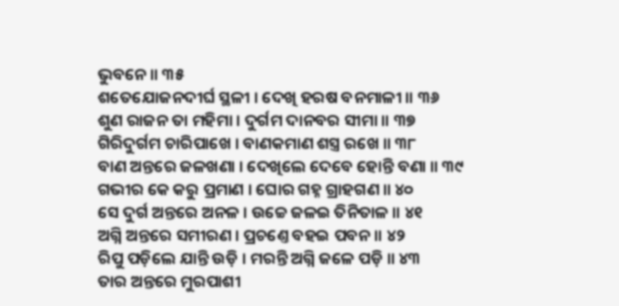ଭୁବନେ ॥ ୩୫
ଶତେଯୋଜନଦୀର୍ଘ ସ୍ଥଳୀ । ଦେଖି ହରଷ ବନମାଳୀ ॥ ୩୬
ଶୁଣ ରାଜନ ତା ମହିମା । ଦୁର୍ଗମ ଦାନବର ସୀମା ॥ ୩୭
ଗିରିଦୁର୍ଗମ ଚାରିପାଖେ । ବାଣକମାଣ ଶସ୍ତ୍ର ରଖେ ॥ ୩୮
ବାଣ ଅନ୍ତରେ ଜଳଖଣା । ଦେଖିଲେ ଦେବେ ହୋନ୍ତି ବଣା ॥ ୩୯
ଗଭୀର କେ କରୁ ପ୍ରମାଣ । ଘୋର ଗହ୍ନ ଗ୍ରାହଗଣ ॥ ୪୦
ସେ ଦୁର୍ଗ ଅନ୍ତରେ ଅନଳ । ଉଚ୍ଚେ ଜଳଇ ତିନିତାଳ ॥ ୪୧
ଅଗ୍ନି ଅନ୍ତରେ ସମୀରଣ । ପ୍ରଚଣ୍ତେ ବହଇ ପବନ ॥ ୪୨
ରିପୁ ପଡ଼ିଲେ ଯାନ୍ତି ଉଡ଼ି । ମରନ୍ତି ଅଗ୍ନି ଜଳେ ପଡ଼ି ॥ ୪୩
ତାର ଅନ୍ତରେ ମୁରପାଶୀ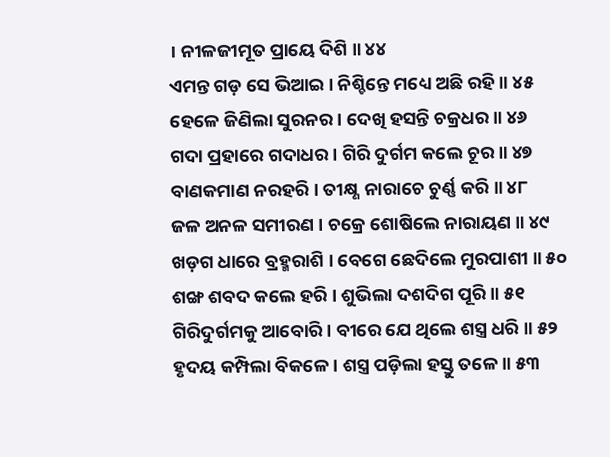। ନୀଳଜୀମୂତ ପ୍ରାୟେ ଦିଶି ॥ ୪୪
ଏମନ୍ତ ଗଡ଼ ସେ ଭିଆଇ । ନିଶ୍ଚିନ୍ତେ ମଧ୍ୟେ ଅଛି ରହି ॥ ୪୫
ହେଳେ ଜିଣିଲା ସୁରନର । ଦେଖି ହସନ୍ତି ଚକ୍ରଧର ॥ ୪୬
ଗଦା ପ୍ରହାରେ ଗଦାଧର । ଗିରି ଦୁର୍ଗମ କଲେ ଚୂର ॥ ୪୭
ବାଣକମାଣ ନରହରି । ତୀକ୍ଷ୍ଣ ନାରାଚେ ଚୁର୍ଣ୍ଣ କରି ॥ ୪୮
ଜଳ ଅନଳ ସମୀରଣ । ଚକ୍ରେ ଶୋଷିଲେ ନାରାୟଣ ॥ ୪୯
ଖଡ଼ଗ ଧାରେ ବ୍ରହ୍ମରାଶି । ବେଗେ ଛେଦିଲେ ମୁରପାଶୀ ॥ ୫୦
ଶଙ୍ଖ ଶବଦ କଲେ ହରି । ଶୁଭିଲା ଦଶଦିଗ ପୂରି ॥ ୫୧
ଗିରିଦୁର୍ଗମକୁ ଆବୋରି । ବୀରେ ଯେ ଥିଲେ ଶସ୍ତ୍ର ଧରି ॥ ୫୨
ହୃଦୟ କମ୍ପିଲା ବିକଳେ । ଶସ୍ତ୍ର ପଡ଼ିଲା ହସ୍ତୁ ତଳେ ॥ ୫୩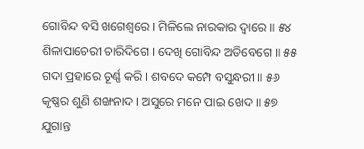ଗୋବିନ୍ଦ ବସି ଖଗେଶ୍ୱରେ । ମିଳିଲେ ନାରକାର ଦ୍ୱାରେ ॥ ୫୪
ଶିଳାପାଚେରୀ ଚାରିଦିଗେ । ଦେଖି ଗୋବିନ୍ଦ ଅତିବେଗେ ॥ ୫୫
ଗଦା ପ୍ରହାରେ ଚୂର୍ଣ୍ଣ କରି । ଶବଦେ କମ୍ପେ ବସୁନ୍ଧରୀ ॥ ୫୬
କୃଷ୍ଣର ଶୁଣି ଶଙ୍ଖନାଦ । ଅସୁରେ ମନେ ପାଇ ଖେଦ ॥ ୫୭
ଯୁଗାନ୍ତ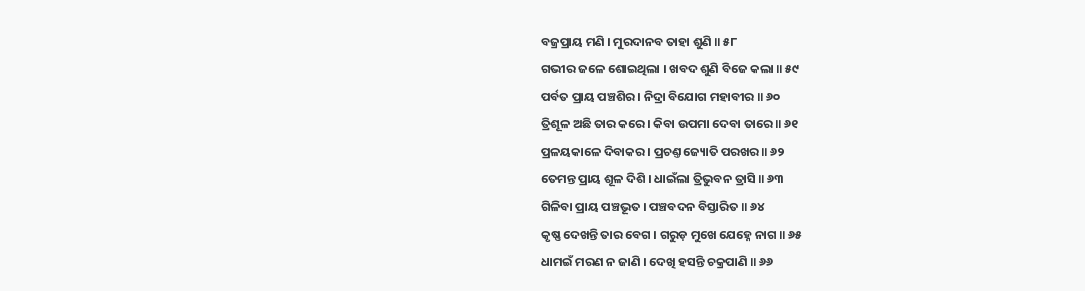ବଜ୍ରପ୍ରାୟ ମଣି । ମୁରଦାନବ ତାହା ଶୁଣି ॥ ୫୮
ଗଭୀର ଜଳେ ଶୋଇଥିଲା । ଖବଦ ଶୁଣି ବିଜେ କଲା ॥ ୫୯
ପର୍ବତ ପ୍ରାୟ ପଞ୍ଚଶିର । ନିଦ୍ରା ବିଯୋଗ ମହାବୀର ॥ ୬୦
ତ୍ରିଶୂଳ ଅଛି ତାର କରେ । କିବା ଉପମା ଦେବା ତାରେ ॥ ୬୧
ପ୍ରଳୟକାଳେ ଦିବାକର । ପ୍ରଚଣ୍ତ ଜ୍ୟୋତି ପରଖର ॥ ୬୨
ତେମନ୍ତ ପ୍ରାୟ ଶୂଳ ଦିଶି । ଧାଇଁଲା ତ୍ରିଭୁବନ ତ୍ରାସି ॥ ୬୩
ଗିଳିବା ପ୍ରାୟ ପଞ୍ଚଭୂତ । ପଞ୍ଚବଦନ ବିସ୍ତାରିତ ॥ ୬୪
କୃଷ୍ଣ ଦେଖନ୍ତି ତାର ବେଗ । ଗରୁଡ଼ ମୁଖେ ଯେହ୍ନେ ନାଗ ॥ ୬୫
ଧାମଇଁ ମରଣ ନ ଜାଣି । ଦେଖି ହସନ୍ତି ଚକ୍ରପାଣି ॥ ୬୬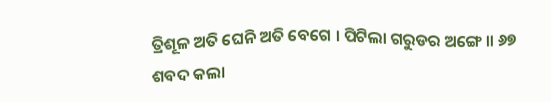ତ୍ରିଶୂଳ ଅତି ଘେନି ଅତି ବେଗେ । ପିଟିଲା ଗରୁଡର ଅଙ୍ଗେ ॥ ୬୭
ଶବଦ କଲା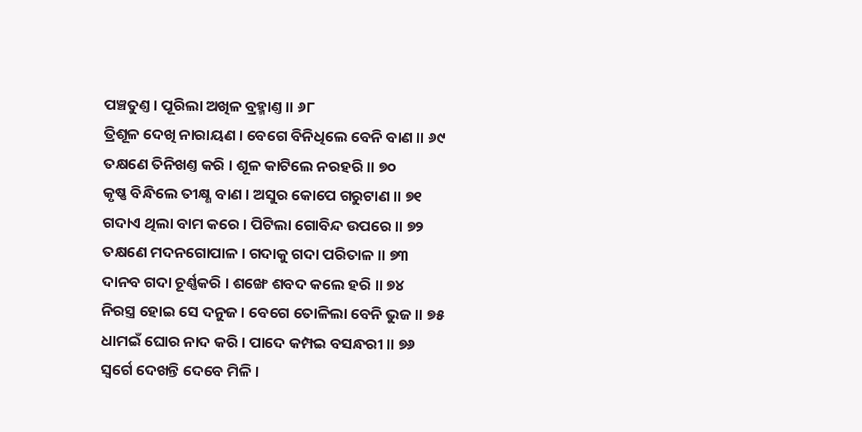ପଞ୍ଚତୁଣ୍ତ । ପୂରିଲା ଅଖିଳ ବ୍ରହ୍ମାଣ୍ତ ॥ ୬୮
ତ୍ରିଶୂଳ ଦେଖି ନାରାୟଣ । ବେଗେ ବିନିଧିଲେ ବେନି ବାଣ ॥ ୬୯
ତକ୍ଷଣେ ତିନିଖଣ୍ତ କରି । ଶୂଳ କାଟିଲେ ନରହରି ॥ ୭୦
କୃଷ୍ଣ ବିନ୍ଧିଲେ ତୀକ୍ଷ୍ଣ ବାଣ । ଅସୁର କୋପେ ଗରୁଟାଣ ॥ ୭୧
ଗଦାଏ ଥିଲା ବାମ କରେ । ପିଟିଲା ଗୋବିନ୍ଦ ଉପରେ ॥ ୭୨
ତକ୍ଷଣେ ମଦନଗୋପାଳ । ଗଦାକୁ ଗଦା ପରିତାଳ ॥ ୭୩
ଦାନବ ଗଦା ଚୂର୍ଣ୍ଣକରି । ଶଙ୍ଖେ ଶବଦ କଲେ ହରି ॥ ୭୪
ନିରସ୍ତ୍ର ହୋଇ ସେ ଦନୁଜ । ବେଗେ ତୋଳିଲା ବେନି ଭୁଜ ॥ ୭୫
ଧାମଇଁ ଘୋର ନାଦ କରି । ପାଦେ କମ୍ପଇ ବସନ୍ଧରୀ ॥ ୭୬
ସ୍ୱର୍ଗେ ଦେଖନ୍ତି ଦେବେ ମିଳି ।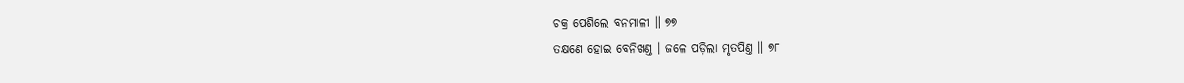ଚକ୍ର ପେଶିଲେ ବନମାଳୀ ॥ ୭୭
ତକ୍ଷଣେ ହୋଇ ବେନିଖଣ୍ତ । ଜଳେ ପଡ଼ିଲା ମୃତପିଣ୍ତ ॥ ୭୮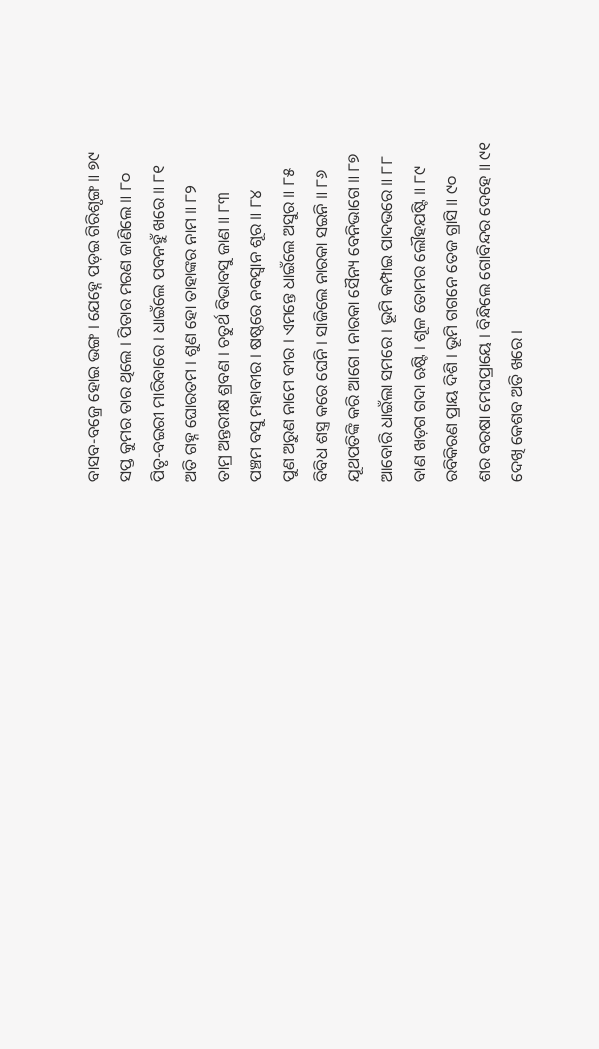ବାସବ-ବଜ୍ରେ ହୋଇ ଭଙ୍ଗ । ଯେହ୍ନେ ପଡ଼ଇ ଗିରିଶୃଙ୍ଗ ॥ ୭୯
ସପ୍ତ କୁମର ତାର ଥିଲେ । ପିତାର ମରଣ ଜାଣିଲେ ॥ ୮୦
ପିତୃ-ବଇରୀ ମାରିବାରେ । ଧାଇଁଲେ ପବନହୁଁ ଖରେ ॥ ୮୧
ଅତି ଗହ୍ନ ଘୋରତମ । ଶୁଣ ହୋ ତାହାଙ୍କର ନାମ ॥ ୮୨
ତାମ୍ର ଅନ୍ତରୀକ୍ଷ ଶ୍ରବଣ । ଚତୁର୍ଥ ବିଭାବସୁ ଜାଣ ॥ ୮୩
ପଞ୍ଚମ ବସୁ ମହାବୀର । ଷଷ୍ଠରେ ନବସ୍ୱାନ ଶୂର ॥ ୮୪
ପୁଣ ଅରୁଣ ନାମେ ବୀର । ଏମନ୍ତେ ଧାଇଁଲେ ଅସୁର ॥ ୮୫
ବିବିଧ ଶସ୍ତ୍ର କରେ ଘେନି । ସାଜିଲେ ନାରକା ସଇନି ॥ ୮୬
ଯୂଥପତିଙ୍କି କରି ଆଗେ । ନାରକା ସୈନ୍ୟ ବେନିଭାଗେ ॥ ୮୭
ଆବୋରି ଧାଇଁଲା ସମରେ । ଭୂମି କମ୍ପାଇ ପାଦଭରେ ॥ ୮୮
ବାଣ ଖଡ଼ଗ ଗଦା ଋଷ୍ଟି । ଶୂଳ ତୋମର ଲୌହଯଷ୍ଟି ॥ ୮୯
ରବିକିରଣ ପ୍ରାୟ ଦିଶି । ଭୂମି ଗଗନେ ତେଜ ଗ୍ରାସି ॥ ୯୦
ଶର ବରଷା ମେଘପ୍ରାୟେ । ବିନ୍ଧିଲେ ଗୋବିନ୍ଦର ଦେହେ ॥ ୯୧
ଦେଖି କେଶବ ଅତି ଖରେ ।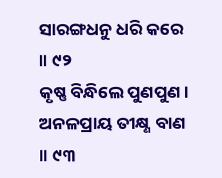ସାରଙ୍ଗଧନୁ ଧରି କରେ ॥ ୯୨
କୃଷ୍ଣ ବିନ୍ଧିଲେ ପୁଣପୁଣ । ଅନଳପ୍ରାୟ ତୀକ୍ଷ୍ଣ ବାଣ ॥ ୯୩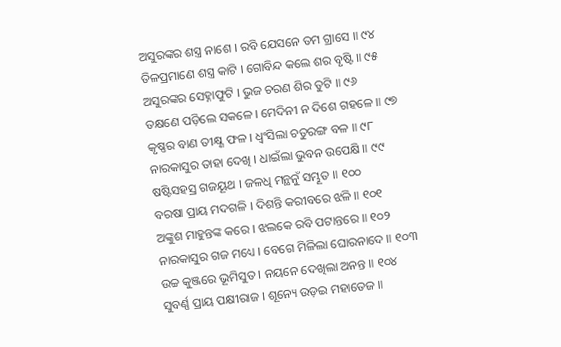ଅସୁରଙ୍କର ଶସ୍ତ୍ର ନାଶେ । ରବି ଯେସନେ ତମ ଗ୍ରାସେ ॥ ୯୪
ତିଳପ୍ରମାଣେ ଶସ୍ତ୍ର କାଟି । ଗୋବିନ୍ଦ କଲେ ଶର ବୃଷ୍ଟି ॥ ୯୫
ଅସୁରଙ୍କର ସେହ୍ନାଫୁଟି । ଭୁଜ ଚରଣ ଶିର ତୁଟି ॥ ୯୬
ତକ୍ଷଣେ ପଡ଼ିଲେ ସକଳେ । ମେଦିନୀ ନ ଦିଶେ ଗହଳେ ॥ ୯୭
କୃଷ୍ଣର ବାଣ ତୀକ୍ଷ୍ଣ ଫଳ । ଧ୍ୱଂସିଲା ଚତୁରଙ୍ଗ ବଳ ॥ ୯୮
ନାରକାସୁର ତାହା ଦେଖି । ଧାଇଁଲା ଭୁବନ ଉପେକ୍ଷି ॥ ୯୯
ଷଷ୍ଟିସହସ୍ର ଗଜୟୂଥ । ଜଳଧି ମନ୍ଥନୁଁ ସମ୍ଭୂତ ॥ ୧୦୦
ବରଷା ପ୍ରାୟ ମଦଗଳି । ଦିଶନ୍ତି କରୀବରେ ଝଳି ॥ ୧୦୧
ଅଙ୍କୁଶ ମାହୁନ୍ତଙ୍କ କରେ । ଝଲକେ ରବି ପଟାନ୍ତରେ ॥ ୧୦୨
ନାରକାସୁର ଗଜ ମଧ୍ୟେ । ବେଗେ ମିଳିଲା ଘୋରନାଦେ ॥ ୧୦୩
ଉଚ୍ଚ କୁଞ୍ଜରେ ଭୂମିସୁତ । ନୟନେ ଦେଖିଲା ଅନନ୍ତ ॥ ୧୦୪
ସୁବର୍ଣ୍ଣ ପ୍ରାୟ ପକ୍ଷୀରାଜ । ଶୂନ୍ୟେ ଉଡ଼ଇ ମହାତେଜ ॥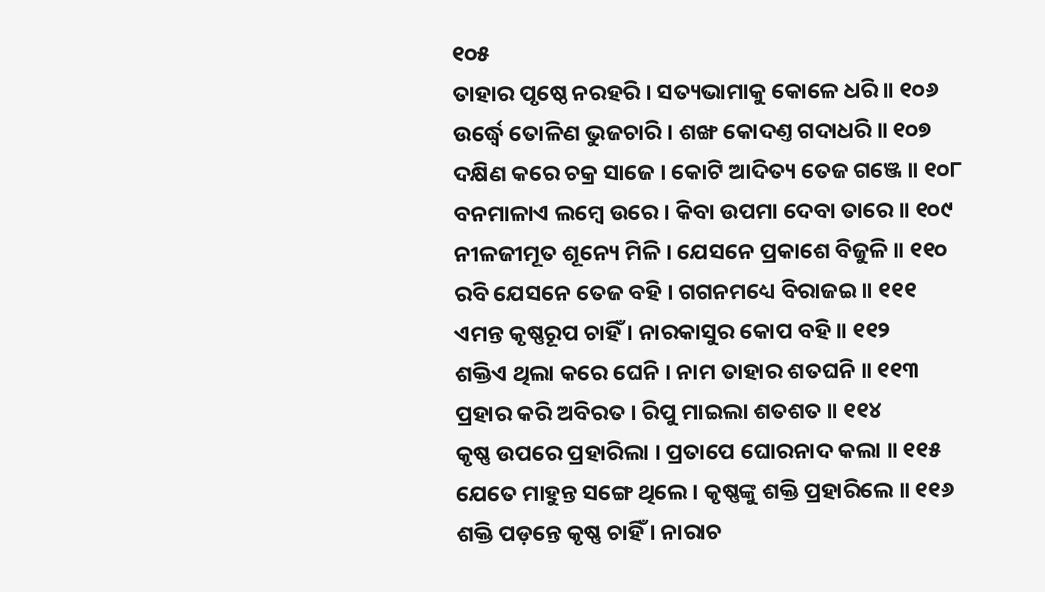୧୦୫
ତାହାର ପୃଷ୍ଠେ ନରହରି । ସତ୍ୟଭାମାକୁ କୋଳେ ଧରି ॥ ୧୦୬
ଉର୍ଦ୍ଧ୍ୱେ ତୋଳିଣ ଭୁଜଚାରି । ଶଙ୍ଖ କୋଦଣ୍ତ ଗଦାଧରି ॥ ୧୦୭
ଦକ୍ଷିଣ କରେ ଚକ୍ର ସାଜେ । କୋଟି ଆଦିତ୍ୟ ତେଜ ଗଞ୍ଜେ ॥ ୧୦୮
ବନମାଳାଏ ଲମ୍ବେ ଉରେ । କିବା ଉପମା ଦେବା ତାରେ ॥ ୧୦୯
ନୀଳଜୀମୂତ ଶୂନ୍ୟେ ମିଳି । ଯେସନେ ପ୍ରକାଶେ ବିଜୁଳି ॥ ୧୧୦
ରବି ଯେସନେ ତେଜ ବହି । ଗଗନମଧ୍ୟେ ବିରାଜଇ ॥ ୧୧୧
ଏମନ୍ତ କୃଷ୍ଣରୂପ ଚାହିଁ । ନାରକାସୁର କୋପ ବହି ॥ ୧୧୨
ଶକ୍ତିଏ ଥିଲା କରେ ଘେନି । ନାମ ତାହାର ଶତଘନି ॥ ୧୧୩
ପ୍ରହାର କରି ଅବିରତ । ରିପୁ ମାଇଲା ଶତଶତ ॥ ୧୧୪
କୃଷ୍ଣ ଉପରେ ପ୍ରହାରିଲା । ପ୍ରତାପେ ଘୋରନାଦ କଲା ॥ ୧୧୫
ଯେତେ ମାହୁନ୍ତ ସଙ୍ଗେ ଥିଲେ । କୃଷ୍ଣଙ୍କୁ ଶକ୍ତି ପ୍ରହାରିଲେ ॥ ୧୧୬
ଶକ୍ତି ପଡ଼ନ୍ତେ କୃଷ୍ଣ ଚାହିଁ । ନାରାଚ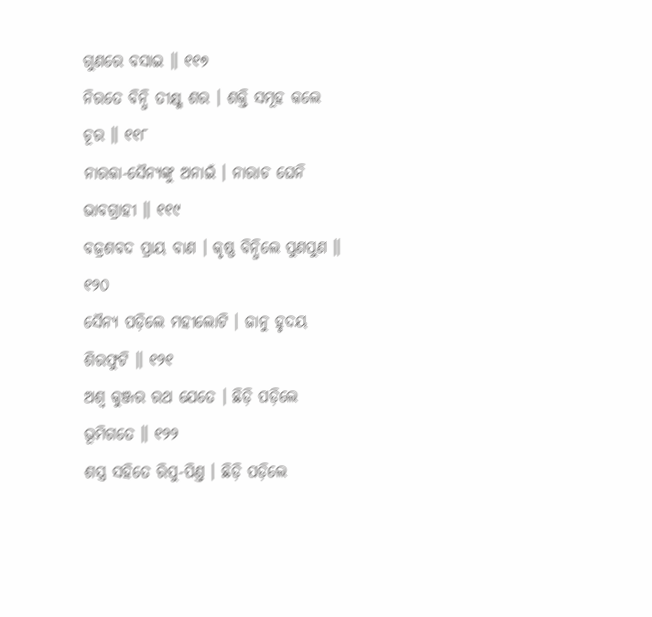ଗୁଣରେ ବସାଇ ॥ ୧୧୭
ନିରତେ ବିନ୍ଧି ତୀକ୍ଷ୍ଣ ଶର । ଶକ୍ତି ସମୂହ କଲେ ଚୂର ॥ ୧୧୮
ନାରକା-ସୈନ୍ୟଙ୍କୁ ଅନାଇଁ । ନାରାଚ ଘେନି ଭାବଗ୍ରାହୀ ॥ ୧୧୯
ବଜ୍ରଶବଦ ପ୍ରାୟ ବାଣ । କୃଷ୍ଣ ବିନ୍ଧିଲେ ପୁଣପୁଣ ॥ ୧୨୦
ସୈନ୍ୟ ପଡ଼ିଲେ ମହୀଲୋଟି । ଜାନୁ ହୃଦୟ ଶିରଫୁଟି ॥ ୧୨୧
ଅଶ୍ୱ କୁଞ୍ଜର ରଥ ଯେତେ । ଛିଡ଼ି ପଡ଼ିଲେ ଭୂମିଗତେ ॥ ୧୨୨
ଶସ୍ତ୍ର ସହିତେ ରିପୁ-ପିଣ୍ତ । ଛିଡ଼ି ପଡ଼ିଲେ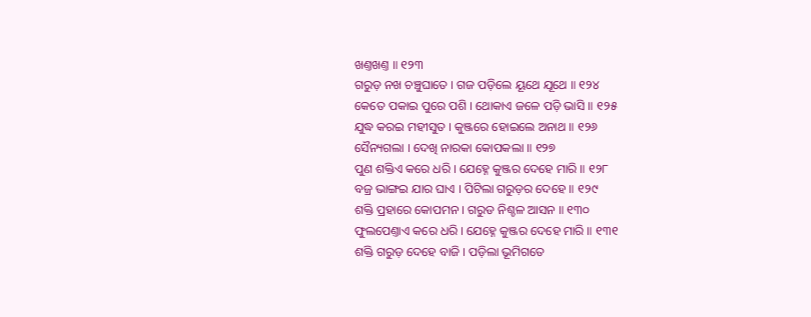ଖଣ୍ତଖଣ୍ତ ॥ ୧୨୩
ଗରୁଡ଼ ନଖ ଚଞ୍ଚୁଘାତେ । ଗଜ ପଡ଼ିଲେ ୟୂଥେ ଯୂଥେ ॥ ୧୨୪
କେତେ ପକାଇ ପୁରେ ପଶି । ଥୋକାଏ ଜଳେ ପଡ଼ି ଭାସି ॥ ୧୨୫
ଯୁଦ୍ଧ କରଇ ମହୀସୁତ । କୁଞ୍ଜରେ ହୋଇଲେ ଅନାଥ ॥ ୧୨୬
ସୈନ୍ୟଗଲା । ଦେଖି ନାରକା କୋପକଲା ॥ ୧୨୭
ପୁଣ ଶକ୍ତିଏ କରେ ଧରି । ଯେହ୍ନେ କୁଞ୍ଜର ଦେହେ ମାରି ॥ ୧୨୮
ବଜ୍ର ଭାଙ୍ଗଇ ଯାର ଘାଏ । ପିଟିଲା ଗରୁଡ଼ର ଦେହେ ॥ ୧୨୯
ଶକ୍ତି ପ୍ରହାରେ କୋପମନ । ଗରୁଡ ନିଶ୍ଚଳ ଆସନ ॥ ୧୩୦
ଫୁଲପେଣ୍ତାଏ କରେ ଧରି । ଯେହ୍ନେ କୁଞ୍ଜର ଦେହେ ମାରି ॥ ୧୩୧
ଶକ୍ତି ଗରୁଡ଼ ଦେହେ ବାଜି । ପଡ଼ିଲା ଭୂମିଗତେ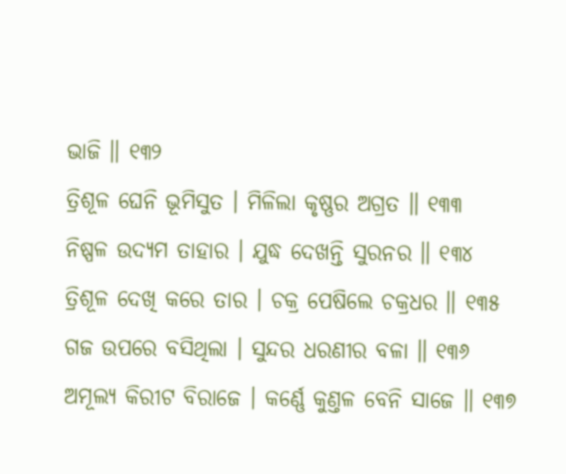ଭାଜି ॥ ୧୩୨
ତ୍ରିଶୂଳ ଘେନି ଭୂମିସୁତ । ମିଳିଲା କୃଷ୍ଣର ଅଗ୍ରତ ॥ ୧୩୩
ନିଷ୍ପଳ ଉଦ୍ୟମ ତାହାର । ଯୁଦ୍ଧ ଦେଖନ୍ତି ସୁରନର ॥ ୧୩୪
ତ୍ରିଶୂଳ ଦେଖି କରେ ତାର । ଚକ୍ର ପେଷିଲେ ଚକ୍ରଧର ॥ ୧୩୫
ଗଜ ଉପରେ ବସିଥିଲା । ସୁନ୍ଦର ଧରଣୀର ବଳା ॥ ୧୩୬
ଅମୂଲ୍ୟ କିରୀଟ ବିରାଜେ । କର୍ଣ୍ଣେ କୁଣ୍ତଳ ବେନି ସାଜେ ॥ ୧୩୭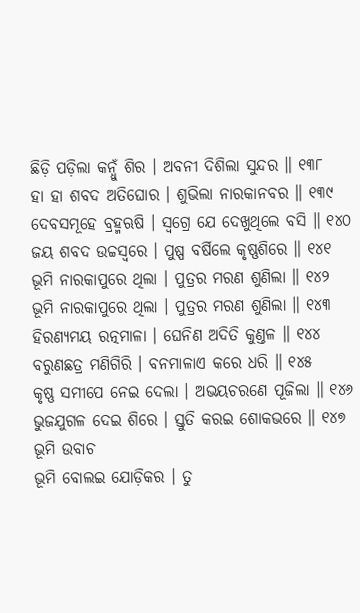ଛିଡ଼ି ପଡ଼ିଲା କନ୍ଧୁଁ ଶିର । ଅବନୀ ଦିଶିଲା ସୁନ୍ଦର ॥ ୧୩୮
ହା ହା ଶବଦ ଅତିଘୋର । ଶୁଭିଲା ନାରକାନବର ॥ ୧୩୯
ଦେବସମୂହେ ବ୍ରହ୍ମଋଷି । ସ୍ୱଗ୍ରେ ଯେ ଦେଖୁଥିଲେ ବସି ॥ ୧୪୦
ଜୟ ଶବଦ ଉଚ୍ଚସ୍ୱରେ । ପୁଷ୍ପ ବର୍ଷିଲେ କୃଷ୍ଣଶିରେ ॥ ୧୪୧
ଭୂମି ନାରକାପୁରେ ଥିଲା । ପୁତ୍ରର ମରଣ ଶୁଣିଲା ॥ ୧୪୨
ଭୂମି ନାରକାପୁରେ ଥିଲା । ପୁତ୍ରର ମରଣ ଶୁଣିଲା ॥ ୧୪୩
ହିରଣ୍ୟମୟ ରତ୍ନମାଳା । ଘେନିଣ ଅଦିତି କୁଣ୍ତଳ ॥ ୧୪୪
ବରୁଣଛତ୍ର ମଣିଗିରି । ବନମାଳାଏ କରେ ଧରି ॥ ୧୪୫
କୃଷ୍ଣ ସମୀପେ ନେଇ ଦେଲା । ଅଭୟଚରଣେ ପୂଜିଲା ॥ ୧୪୬
ଭୁଜଯୁଗଳ ଦେଇ ଶିରେ । ସ୍ତୁତି କରଇ ଶୋକଭରେ ॥ ୧୪୭
ଭୂମି ଉବାଚ
ଭୂମି ବୋଲଇ ଯୋଡ଼ିକର । ତୁ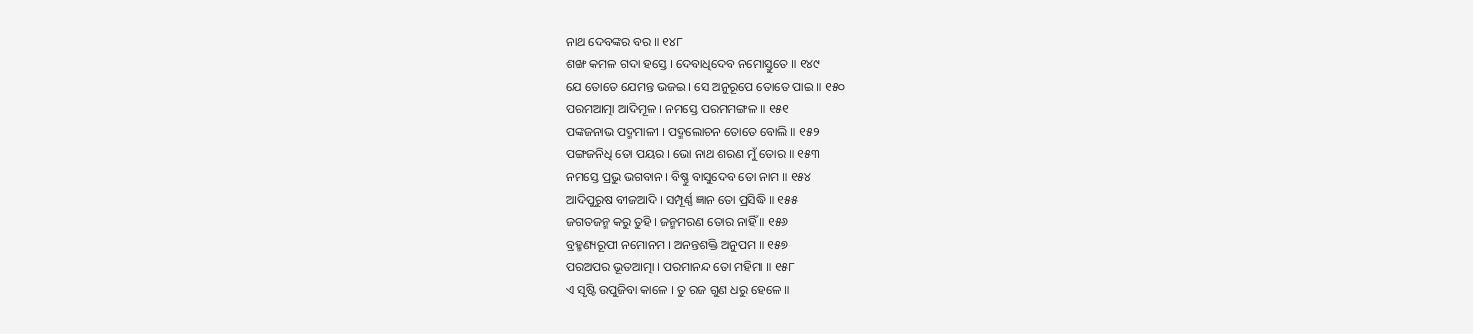ନାଥ ଦେବଙ୍କର ବର ॥ ୧୪୮
ଶଙ୍ଖ କମଳ ଗଦା ହସ୍ତେ । ଦେବାଧିଦେବ ନମୋସ୍ତୁତେ ॥ ୧୪୯
ଯେ ତୋତେ ଯେମନ୍ତ ଭଜଇ । ସେ ଅନୁରୂପେ ତୋତେ ପାଇ ॥ ୧୫୦
ପରମଆତ୍ମା ଆଦିମୂଳ । ନମସ୍ତେ ପରମମଙ୍ଗଳ ॥ ୧୫୧
ପଙ୍କଜନାଭ ପଦ୍ମମାଳୀ । ପଦ୍ମଲୋଚନ ତୋତେ ବୋଲି ॥ ୧୫୨
ପଙ୍ଗଜନିଧି ତୋ ପୟର । ଭୋ ନାଥ ଶରଣ ମୁଁ ତୋର ॥ ୧୫୩
ନମସ୍ତେ ପ୍ରଭୁ ଭଗବାନ । ବିଷ୍ଣୁ ବାସୁଦେବ ତୋ ନାମ ॥ ୧୫୪
ଆଦିପୁରୁଷ ବୀଜଆଦି । ସମ୍ପୂର୍ଣ୍ଣ ଜ୍ଞାନ ତୋ ପ୍ରସିଦ୍ଧି ॥ ୧୫୫
ଜଗତଜନ୍ମ କରୁ ତୁହି । ଜନ୍ମମରଣ ତୋର ନାହିଁ ॥ ୧୫୬
ବ୍ରହ୍ମଣ୍ୟରୂପୀ ନମୋନମ । ଅନନ୍ତଶକ୍ତି ଅନୁପମ ॥ ୧୫୭
ପରଅପର ଭୂତଆତ୍ମା । ପରମାନନ୍ଦ ତୋ ମହିମା ॥ ୧୫୮
ଏ ସୃଷ୍ଟି ଉପୁଜିବା କାଳେ । ତୁ ରଜ ଗୁଣ ଧରୁ ହେଳେ ॥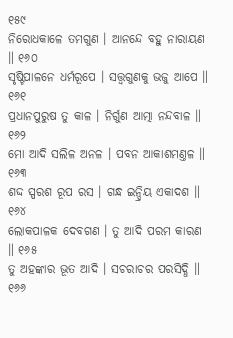୧୫୯
ନିରୋଧକାଳେ ତମଗୁଣ । ଆନନ୍ଦେ ବହୁ ନାରାୟଣ ॥ ୧୬୦
ସୃଷ୍ଟିପାଳନେ ଧର୍ମରୂପେ । ସତ୍ତ୍ୱଗୁଣକୁ ଭଜୁ ଆପେ ॥ ୧୬୧
ପ୍ରଧାନପୁରୁଷ ତୁ କାଳ । ନିର୍ଗୁଣ ଆତ୍ମା ନନ୍ଦବାଳ ॥ ୧୬୨
ମୋ ଆଦି ସଲିଳ ଅନଳ । ପବନ ଆକାଶମଣ୍ତଳ ॥ ୧୬୩
ଶଦ୍ଦ ସ୍ପରଶ ରୂପ ରସ । ଗନ୍ଧ ଇନ୍ଦ୍ରିୟ ଏକାଦଶ ॥ ୧୬୪
ଲୋକପାଳକ ଦେବଗଣ । ତୁ ଆଦି ପରମ କାରଣ ॥ ୧୬୫
ତୁ ଅହଙ୍କାର ଭୂତ ଆଦି । ସଚରାଚର ପରସିଦ୍ଧି ॥ ୧୬୬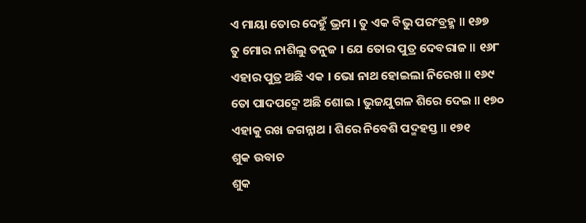ଏ ମାୟା ତୋର ଦେହୁଁ ଭ୍ରମ । ତୁ ଏକ ବିଭୁ ପରଂବ୍ରହ୍ମ ॥ ୧୬୭
ତୁ ମୋର ନାଶିଲୁ ତନୁଜ । ଯେ ତୋର ପୁତ୍ର ଦେବରାଜ ॥ ୧୬୮
ଏହାର ପୁତ୍ର ଅଛି ଏକ । ଭୋ ନାଥ ହୋଇଲା ନିରେଖ ॥ ୧୬୯
ତୋ ପାଦପଦ୍ମେ ଅଛି ଶୋଇ । ଭୁଜଯୁଗଳ ଶିରେ ଦେଇ ॥ ୧୭୦
ଏହାକୁ ରଖ ଜଗନ୍ନାଥ । ଶିରେ ନିବେଶି ପଦ୍ମହସ୍ତ ॥ ୧୭୧
ଶୁକ ଉବାଚ
ଶୁକ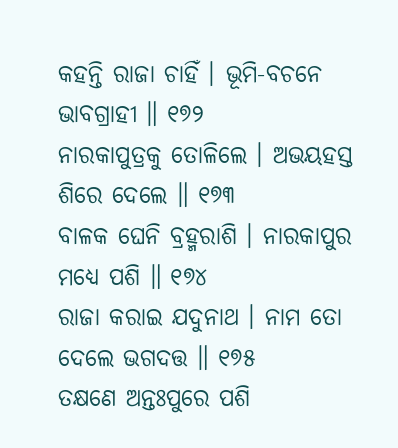କହନ୍ତି ରାଜା ଚାହିଁ । ଭୂମି-ବଚନେ ଭାବଗ୍ରାହୀ ॥ ୧୭୨
ନାରକାପୁତ୍ରକୁ ତୋଳିଲେ । ଅଭୟହସ୍ତ ଶିରେ ଦେଲେ ॥ ୧୭୩
ବାଳକ ଘେନି ବ୍ରହ୍ମରାଶି । ନାରକାପୁର ମଧ୍ୟେ ପଶି ॥ ୧୭୪
ରାଜା କରାଇ ଯଦୁନାଥ । ନାମ ତୋ ଦେଲେ ଭଗଦତ୍ତ ॥ ୧୭୫
ତକ୍ଷଣେ ଅନ୍ତଃପୁରେ ପଶି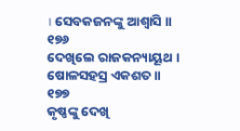। ସେବକଜନଙ୍କୁ ଆଶ୍ୱାସି ॥ ୧୭୬
ଦେଖିଲେ ରାଜକନ୍ୟାୟୂଥ । ଷୋଳସହସ୍ର ଏକଶତ ॥ ୧୭୭
କୃଷ୍ଣଙ୍କୁ ଦେଖି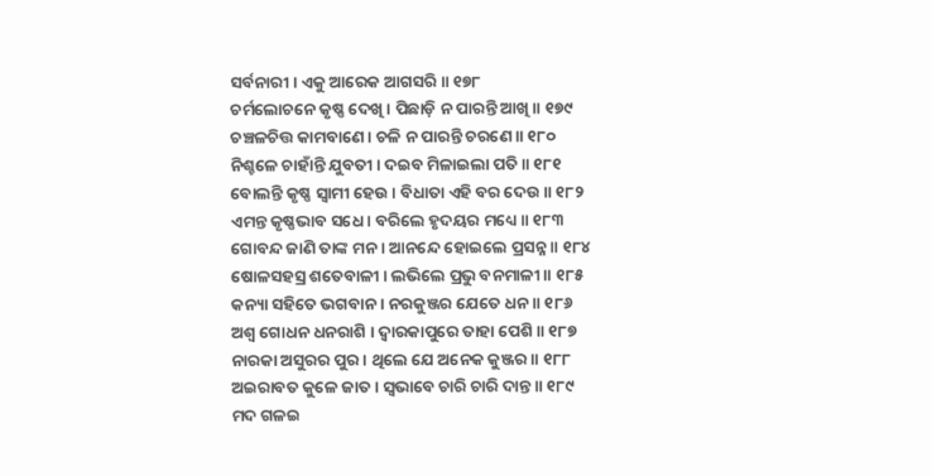ସର୍ବନାରୀ । ଏକୁ ଆରେକ ଆଗସରି ॥ ୧୭୮
ଚର୍ମଲୋଚନେ କୃଷ୍ଣ ଦେଖି । ପିଛାଡ଼ି ନ ପାରନ୍ତି ଆଖି ॥ ୧୭୯
ଚଞ୍ଚଳଚିତ୍ତ କାମବାଣେ । ଚଳି ନ ପାରନ୍ତି ଚରଣେ ॥ ୧୮୦
ନିଶ୍ଚଳେ ଚାହାଁନ୍ତି ଯୁବତୀ । ଦଇବ ମିଳାଇଲା ପତି ॥ ୧୮୧
ବୋଲନ୍ତି କୃଷ୍ଣ ସ୍ୱାମୀ ହେଉ । ବିଧାତା ଏହି ବର ଦେଉ ॥ ୧୮୨
ଏମନ୍ତ କୃଷ୍ଣଭାବ ସଧେ । ବରିଲେ ହୃଦୟର ମଧ୍ୟେ ॥ ୧୮୩
ଗୋବନ୍ଦ ଜାଣି ତାଙ୍କ ମନ । ଆନନ୍ଦେ ହୋଇଲେ ପ୍ରସନ୍ନ ॥ ୧୮୪
ଷୋଳସହସ୍ର ଶତେବାଳୀ । ଲଭିଲେ ପ୍ରଭୁ ବନମାଳୀ ॥ ୧୮୫
କନ୍ୟା ସହିତେ ଭଗବାନ । ନରକୁଞ୍ଜର ଯେତେ ଧନ ॥ ୧୮୬
ଅଶ୍ୱ ଗୋଧନ ଧନରାଶି । ଦ୍ୱାରକାପୁରେ ତାହା ପେଶି ॥ ୧୮୭
ନାରକା ଅସୁରର ପୁର । ଥିଲେ ଯେ ଅନେକ କୁଞ୍ଜର ॥ ୧୮୮
ଅଇରାବତ କୁଳେ ଜାତ । ସ୍ୱଭାବେ ଚାରି ଚାରି ଦାନ୍ତ ॥ ୧୮୯
ମଦ ଗଳଇ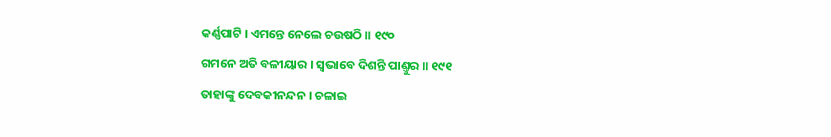କର୍ଣ୍ଣପାଟି । ଏମନ୍ତେ ନେଲେ ଚଉଷଠି ॥ ୧୯୦
ଗମନେ ଅତି ବଳୀୟାର । ସ୍ୱଭାବେ ଦିଶନ୍ତି ପାଣ୍ତୁର ॥ ୧୯୧
ତାହାଙ୍କୁ ଦେବକୀନନ୍ଦନ । ଚଳାଇ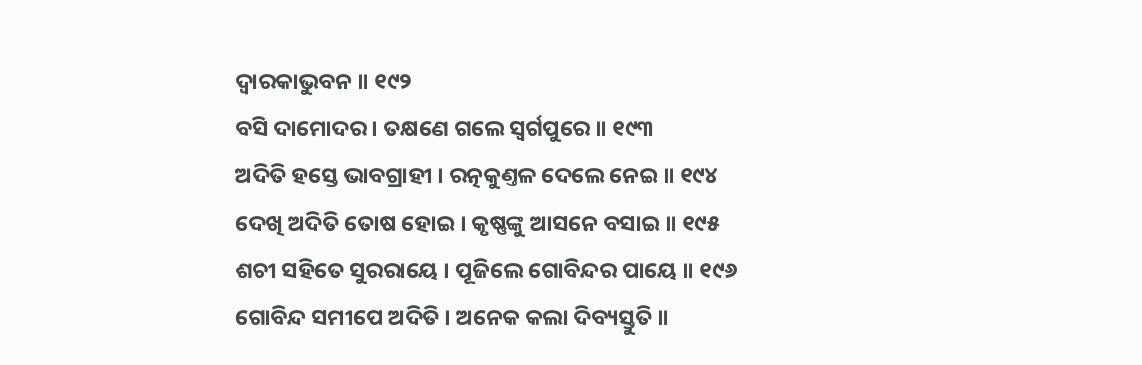ଦ୍ୱାରକାଭୁବନ ॥ ୧୯୨
ବସି ଦାମୋଦର । ତକ୍ଷଣେ ଗଲେ ସ୍ୱର୍ଗପୁରେ ॥ ୧୯୩
ଅଦିତି ହସ୍ତେ ଭାବଗ୍ରାହୀ । ରତ୍ନକୁଣ୍ତଳ ଦେଲେ ନେଇ ॥ ୧୯୪
ଦେଖି ଅଦିତି ତୋଷ ହୋଇ । କୃଷ୍ଣଙ୍କୁ ଆସନେ ବସାଇ ॥ ୧୯୫
ଶଚୀ ସହିତେ ସୁରରାୟେ । ପୂଜିଲେ ଗୋବିନ୍ଦର ପାୟେ ॥ ୧୯୬
ଗୋବିନ୍ଦ ସମୀପେ ଅଦିତି । ଅନେକ କଲା ଦିବ୍ୟସ୍ତୁତି ॥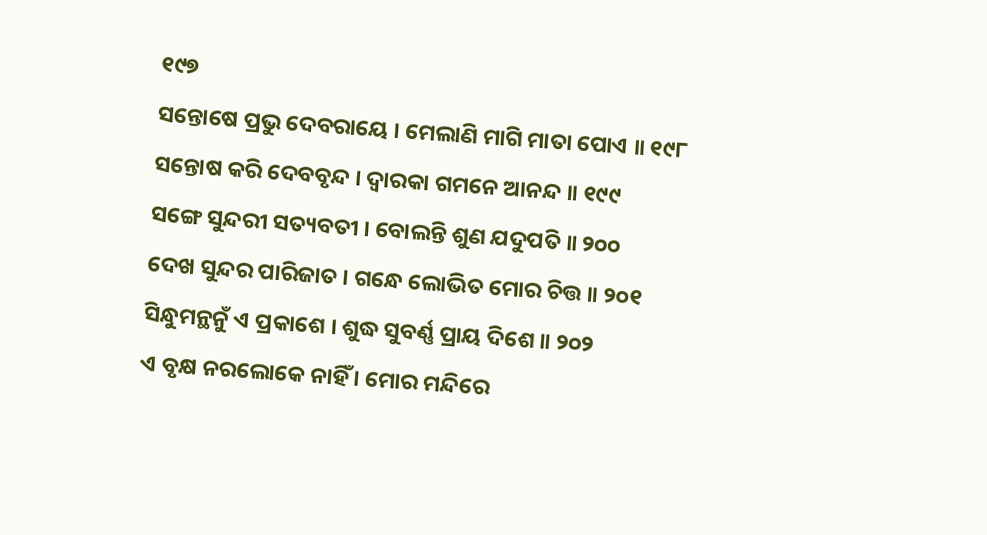୧୯୭
ସନ୍ତୋଷେ ପ୍ରଭୁ ଦେବରାୟେ । ମେଲାଣି ମାଗି ମାତା ପୋଏ ॥ ୧୯୮
ସନ୍ତୋଷ କରି ଦେବବୃନ୍ଦ । ଦ୍ୱାରକା ଗମନେ ଆନନ୍ଦ ॥ ୧୯୯
ସଙ୍ଗେ ସୁନ୍ଦରୀ ସତ୍ୟବତୀ । ବୋଲନ୍ତି ଶୁଣ ଯଦୁପତି ॥ ୨୦୦
ଦେଖ ସୁନ୍ଦର ପାରିଜାତ । ଗନ୍ଧେ ଲୋଭିତ ମୋର ଚିତ୍ତ ॥ ୨୦୧
ସିନ୍ଧୁମନ୍ଥନୁଁ ଏ ପ୍ରକାଶେ । ଶୁଦ୍ଧ ସୁବର୍ଣ୍ଣ ପ୍ରାୟ ଦିଶେ ॥ ୨୦୨
ଏ ବୃକ୍ଷ ନରଲୋକେ ନାହିଁ । ମୋର ମନ୍ଦିରେ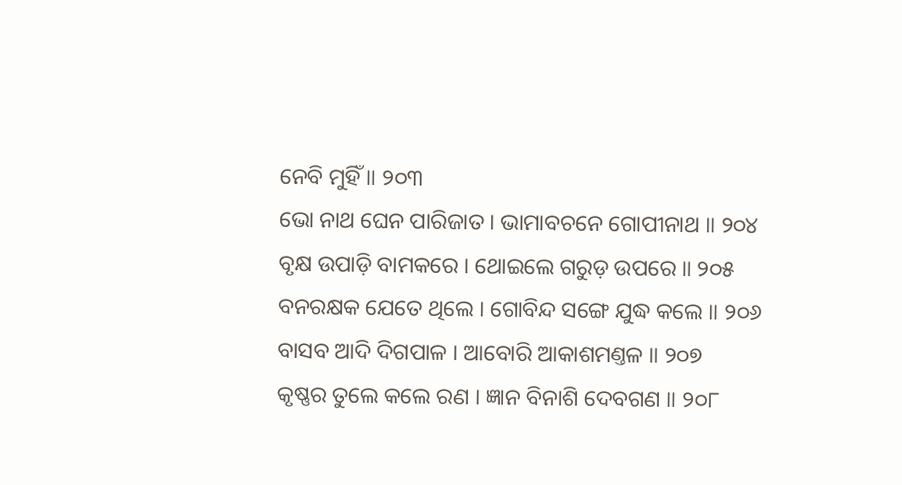ନେବି ମୁହିଁ ॥ ୨୦୩
ଭୋ ନାଥ ଘେନ ପାରିଜାତ । ଭାମାବଚନେ ଗୋପୀନାଥ ॥ ୨୦୪
ବୃକ୍ଷ ଉପାଡ଼ି ବାମକରେ । ଥୋଇଲେ ଗରୁଡ଼ ଉପରେ ॥ ୨୦୫
ବନରକ୍ଷକ ଯେତେ ଥିଲେ । ଗୋବିନ୍ଦ ସଙ୍ଗେ ଯୁଦ୍ଧ କଲେ ॥ ୨୦୬
ବାସବ ଆଦି ଦିଗପାଳ । ଆବୋରି ଆକାଶମଣ୍ତଳ ॥ ୨୦୭
କୃଷ୍ଣର ତୁଲେ କଲେ ରଣ । ଜ୍ଞାନ ବିନାଶି ଦେବଗଣ ॥ ୨୦୮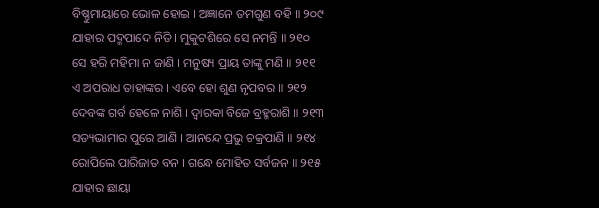ବିଷ୍ଣୁମାୟାରେ ଭୋଳ ହୋଇ । ଅଜ୍ଞାନେ ତମଗୁଣ ବହି ॥ ୨୦୯
ଯାହାର ପଦ୍ମପାଦେ ନିତି । ମୁକୁଟଶିରେ ସେ ନମନ୍ତି ॥ ୨୧୦
ସେ ହରି ମହିମା ନ ଜାଣି । ମନୁଷ୍ୟ ପ୍ରାୟ ତାଙ୍କୁ ମଣି ॥ ୨୧୧
ଏ ଅପରାଧ ତାହାଙ୍କର । ଏବେ ହୋ ଶୁଣ ନୃପବର ॥ ୨୧୨
ଦେବଙ୍କ ଗର୍ବ ହେଳେ ନାଶି । ଦ୍ୱାରକା ବିଜେ ବ୍ରହ୍ମରାଶି ॥ ୨୧୩
ସତ୍ୟଭାମାର ପୁରେ ଆଣି । ଆନନ୍ଦେ ପ୍ରଭୁ ଚକ୍ରପାଣି ॥ ୨୧୪
ରୋପିଲେ ପାରିଜାତ ବନ । ଗନ୍ଧେ ମୋହିତ ସର୍ବଜନ ॥ ୨୧୫
ଯାହାର ଛାୟା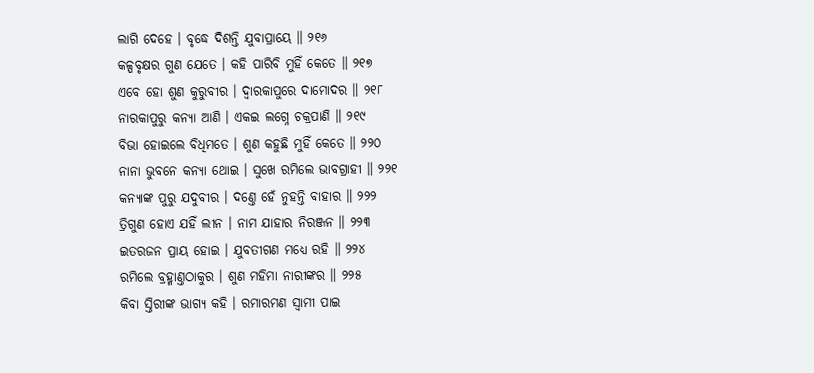ଲାଗି ଦେହେ । ବୃଦ୍ଧେ ଦିଶନ୍ତି ଯୁବାପ୍ରାୟେ ॥ ୨୧୬
କଳ୍ପବୃକ୍ଷର ଗୁଣ ଯେତେ । କହି ପାରିବି ମୁହିଁ କେତେ ॥ ୨୧୭
ଏବେ ହୋ ଶୁଣ କୁରୁବୀର । ଦ୍ୱାରକାପୁରେ ଦାମୋଦର ॥ ୨୧୮
ନାରକାପୁରୁ କନ୍ୟା ଆଣି । ଏକଇ ଲଗ୍ନେ ଚକ୍ରପାଣି ॥ ୨୧୯
ବିଭା ହୋଇଲେ ବିଧିମତେ । ଶୁଣ କହୁଛି ମୁହିଁ କେତେ ॥ ୨୨୦
ନାନା ଭୁବନେ କନ୍ୟା ଥୋଇ । ସୁଖେ ରମିଲେ ଭାବଗ୍ରାହୀ ॥ ୨୨୧
କନ୍ୟାଙ୍କ ପୁରୁ ଯଦୁବୀର । ଦଣ୍ତେ ହେଁ ନୁହନ୍ତି ବାହାର ॥ ୨୨୨
ତ୍ରିଗୁଣ ହୋଏ ଯହିଁ ଲୀନ । ନାମ ଯାହାର ନିରଞ୍ଜନ ॥ ୨୨୩
ଇତରଜନ ପ୍ରାୟ ହୋଇ । ଯୁବତୀଗଣ ମଧ୍ୟେ ରହି ॥ ୨୨୪
ରମିଲେ ବ୍ରହ୍ମାଣ୍ତଠାକୁର । ଶୁଣ ମହିମା ନାରୀଙ୍କର ॥ ୨୨୫
କିବା ସ୍ତିରୀଙ୍କ ଭାଗ୍ୟ କହି । ରମାରମଣ ସ୍ୱାମୀ ପାଇ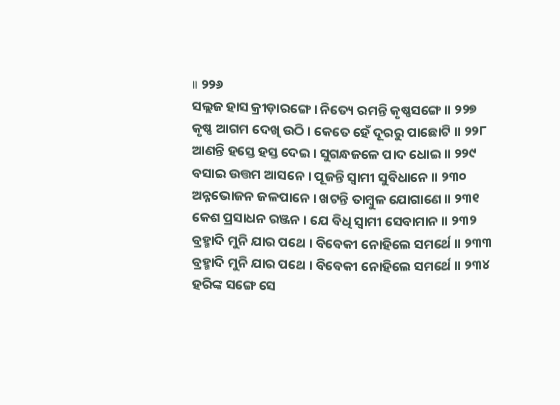॥ ୨୨୬
ସଲ୍ଲଜ ହାସ କ୍ରୀଡ଼ାରଙ୍ଗେ । ନିତ୍ୟେ ରମନ୍ତି କୃଷ୍ଣସଙ୍ଗେ ॥ ୨୨୭
କୃଷ୍ଣ ଆଗମ ଦେଖି ଉଠି । କେତେ ହେଁ ଦୂରରୁ ପାଛୋଟି ॥ ୨୨୮
ଆଣନ୍ତି ହସ୍ତେ ହସ୍ତ ଦେଇ । ସୁଗନ୍ଧଜଳେ ପାଦ ଧୋଇ ॥ ୨୨୯
ବସାଇ ଉତ୍ତମ ଆସନେ । ପୂଜନ୍ତି ସ୍ୱାମୀ ସୁବିଧାନେ ॥ ୨୩୦
ଅନ୍ନଭୋଜନ ଜଳପାନେ । ଖଟନ୍ତି ତାମ୍ବୁଳ ଯୋଗାଣେ ॥ ୨୩୧
କେଶ ପ୍ରସାଧନ ରଞ୍ଜନ । ଯେ ବିଧି ସ୍ୱାମୀ ସେବାମାନ ॥ ୨୩୨
ବ୍ରହ୍ମାଦି ମୁନି ଯାର ପଥେ । ବିବେକୀ ନୋହିଲେ ସମର୍ଥେ ॥ ୨୩୩
ବ୍ରହ୍ମାଦି ମୁନି ଯାର ପଥେ । ବିବେକୀ ନୋହିଲେ ସମର୍ଥେ ॥ ୨୩୪
ହରିଙ୍କ ସଙ୍ଗେ ସେ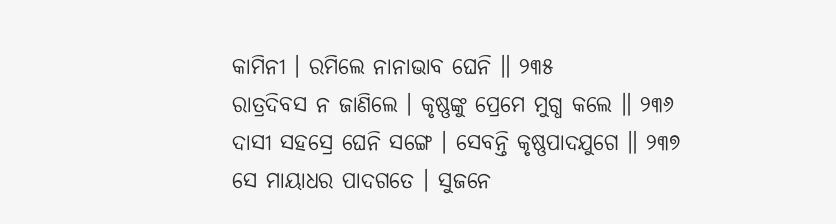କାମିନୀ । ରମିଲେ ନାନାଭାବ ଘେନି ॥ ୨୩୫
ରାତ୍ରଦିବସ ନ ଜାଣିଲେ । କୃଷ୍ଣଙ୍କୁ ପ୍ରେମେ ମୁଗ୍ଧ କଲେ ॥ ୨୩୬
ଦାସୀ ସହସ୍ରେ ଘେନି ସଙ୍ଗେ । ସେବନ୍ତି କୃଷ୍ଣପାଦଯୁଗେ ॥ ୨୩୭
ସେ ମାୟାଧର ପାଦଗତେ । ସୁଜନେ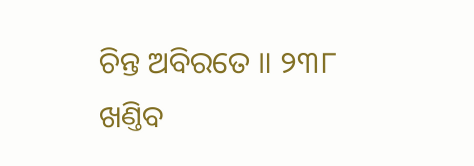ଚିନ୍ତ ଅବିରତେ ॥ ୨୩୮
ଖଣ୍ତିବ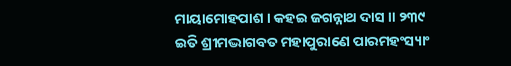ମାୟାମୋହପାଶ । କହଇ ଜଗନ୍ନାଥ ଦାସ ॥ ୨୩୯
ଇତି ଶ୍ରୀମଦ୍ଭାଗବତ ମହାପୁରାଣେ ପାରମହଂସ୍ୟାଂ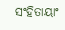ସଂହିତାୟାଂ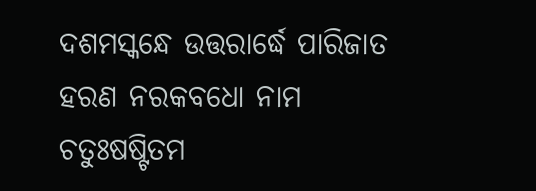ଦଶମସ୍କନ୍ଧେ ଉତ୍ତରାର୍ଦ୍ଧେ ପାରିଜାତ ହରଣ ନରକବଧୋ ନାମ
ଚତୁଃଷଷ୍ଟିତମ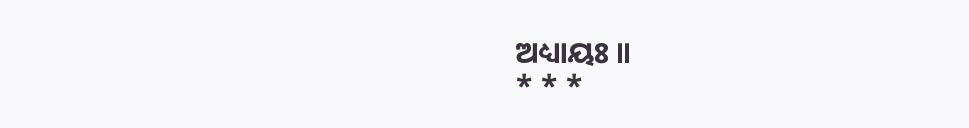ଅଧ୍ୟାୟଃ ॥
* * *